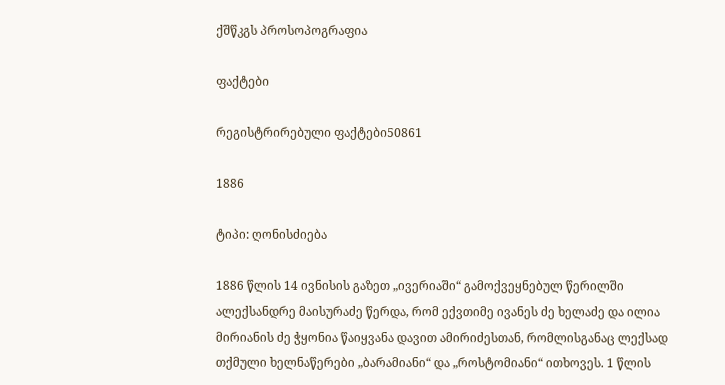ქშწკგს პროსოპოგრაფია

ფაქტები

რეგისტრირებული ფაქტები50861

1886

ტიპი: ღონისძიება

1886 წლის 14 ივნისის გაზეთ „ივერიაში“ გამოქვეყნებულ წერილში ალექსანდრე მაისურაძე წერდა, რომ ექვთიმე ივანეს ძე ხელაძე და ილია მირიანის ძე ჭყონია წაიყვანა დავით ამირიძესთან, რომლისგანაც ლექსად თქმული ხელნაწერები „ბარამიანი“ და „როსტომიანი“ ითხოვეს. 1 წლის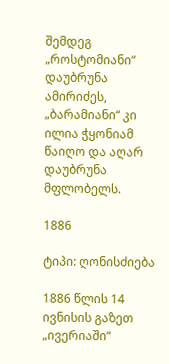შემდეგ „როსტომიანი“ დაუბრუნა ამირიძეს, „ბარამიანი“ კი ილია ჭყონიამ წაიღო და აღარ დაუბრუნა მფლობელს.

1886

ტიპი: ღონისძიება

1886 წლის 14 ივნისის გაზეთ „ივერიაში“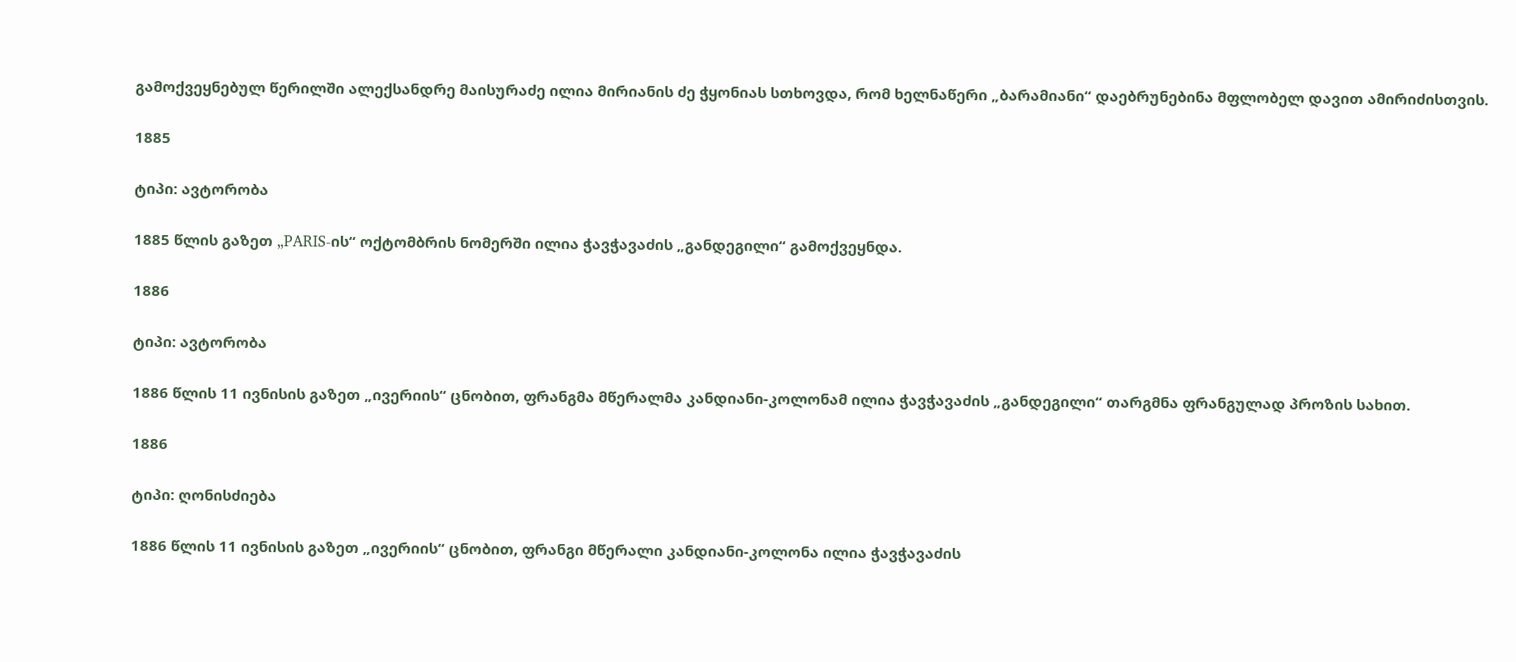გამოქვეყნებულ წერილში ალექსანდრე მაისურაძე ილია მირიანის ძე ჭყონიას სთხოვდა, რომ ხელნაწერი „ბარამიანი“ დაებრუნებინა მფლობელ დავით ამირიძისთვის.

1885

ტიპი: ავტორობა

1885 წლის გაზეთ „PARIS-ის“ ოქტომბრის ნომერში ილია ჭავჭავაძის „განდეგილი“ გამოქვეყნდა.

1886

ტიპი: ავტორობა

1886 წლის 11 ივნისის გაზეთ „ივერიის“ ცნობით, ფრანგმა მწერალმა კანდიანი-კოლონამ ილია ჭავჭავაძის „განდეგილი“ თარგმნა ფრანგულად პროზის სახით.

1886

ტიპი: ღონისძიება

1886 წლის 11 ივნისის გაზეთ „ივერიის“ ცნობით, ფრანგი მწერალი კანდიანი-კოლონა ილია ჭავჭავაძის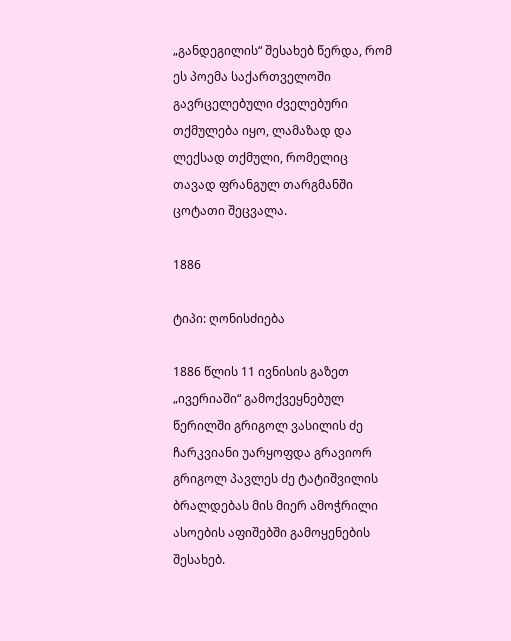„განდეგილის“ შესახებ წერდა, რომ ეს პოემა საქართველოში გავრცელებული ძველებური თქმულება იყო, ლამაზად და ლექსად თქმული, რომელიც თავად ფრანგულ თარგმანში ცოტათი შეცვალა.

1886

ტიპი: ღონისძიება

1886 წლის 11 ივნისის გაზეთ „ივერიაში“ გამოქვეყნებულ წერილში გრიგოლ ვასილის ძე ჩარკვიანი უარყოფდა გრავიორ გრიგოლ პავლეს ძე ტატიშვილის ბრალდებას მის მიერ ამოჭრილი ასოების აფიშებში გამოყენების შესახებ.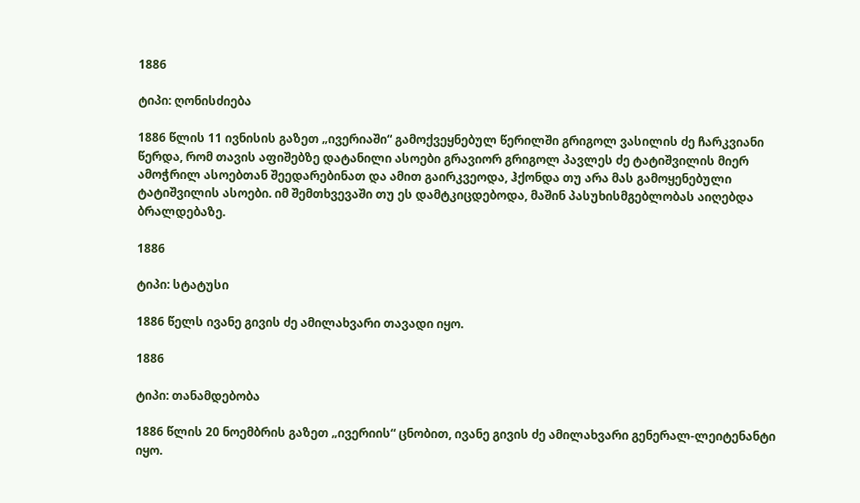1886

ტიპი: ღონისძიება

1886 წლის 11 ივნისის გაზეთ „ივერიაში“ გამოქვეყნებულ წერილში გრიგოლ ვასილის ძე ჩარკვიანი წერდა, რომ თავის აფიშებზე დატანილი ასოები გრავიორ გრიგოლ პავლეს ძე ტატიშვილის მიერ ამოჭრილ ასოებთან შეედარებინათ და ამით გაირკვეოდა, ჰქონდა თუ არა მას გამოყენებული ტატიშვილის ასოები. იმ შემთხვევაში თუ ეს დამტკიცდებოდა, მაშინ პასუხისმგებლობას აიღებდა ბრალდებაზე.

1886

ტიპი: სტატუსი

1886 წელს ივანე გივის ძე ამილახვარი თავადი იყო.

1886

ტიპი: თანამდებობა

1886 წლის 20 ნოემბრის გაზეთ „ივერიის“ ცნობით, ივანე გივის ძე ამილახვარი გენერალ-ლეიტენანტი იყო.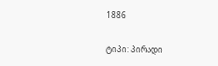1886

ტიპი: პირადი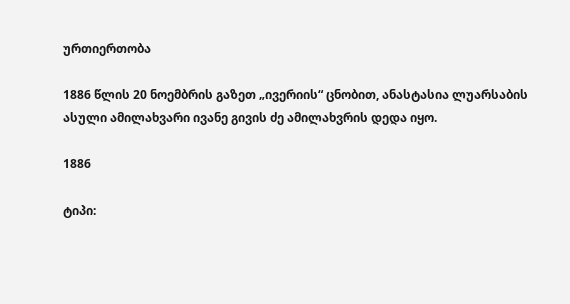ურთიერთობა

1886 წლის 20 ნოემბრის გაზეთ „ივერიის“ ცნობით, ანასტასია ლუარსაბის ასული ამილახვარი ივანე გივის ძე ამილახვრის დედა იყო.

1886

ტიპი: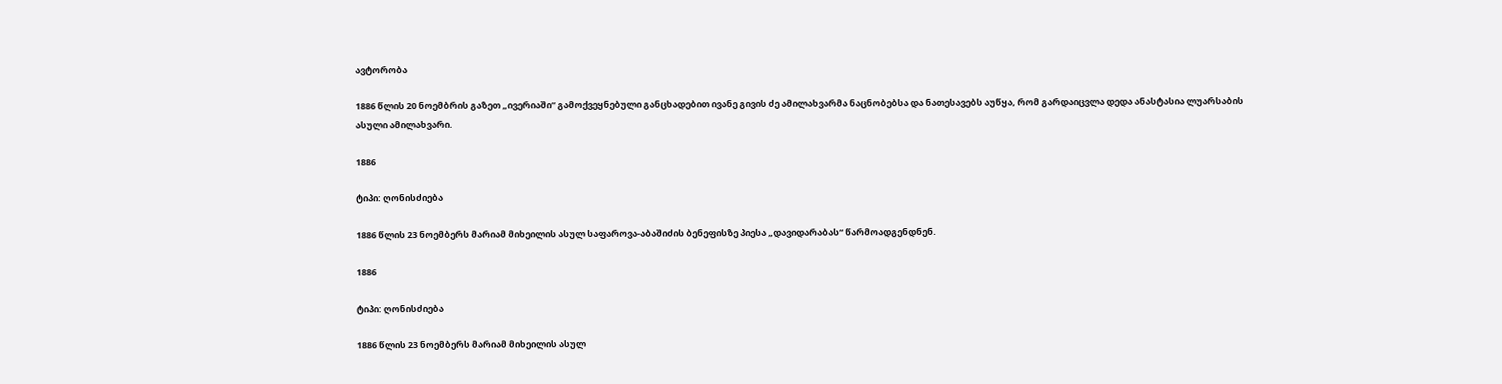ავტორობა

1886 წლის 20 ნოემბრის გაზეთ „ივერიაში“ გამოქვეყნებული განცხადებით ივანე გივის ძე ამილახვარმა ნაცნობებსა და ნათესავებს აუწყა, რომ გარდაიცვლა დედა ანასტასია ლუარსაბის ასული ამილახვარი.

1886

ტიპი: ღონისძიება

1886 წლის 23 ნოემბერს მარიამ მიხეილის ასულ საფაროვა-აბაშიძის ბენეფისზე პიესა „დავიდარაბას“ წარმოადგენდნენ.

1886

ტიპი: ღონისძიება

1886 წლის 23 ნოემბერს მარიამ მიხეილის ასულ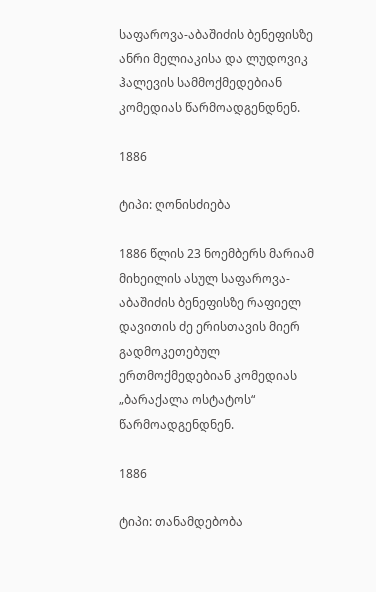საფაროვა-აბაშიძის ბენეფისზე ანრი მელიაკისა და ლუდოვიკ ჰალევის სამმოქმედებიან კომედიას წარმოადგენდნენ.

1886

ტიპი: ღონისძიება

1886 წლის 23 ნოემბერს მარიამ მიხეილის ასულ საფაროვა-აბაშიძის ბენეფისზე რაფიელ დავითის ძე ერისთავის მიერ გადმოკეთებულ ერთმოქმედებიან კომედიას „ბარაქალა ოსტატოს“ წარმოადგენდნენ.

1886

ტიპი: თანამდებობა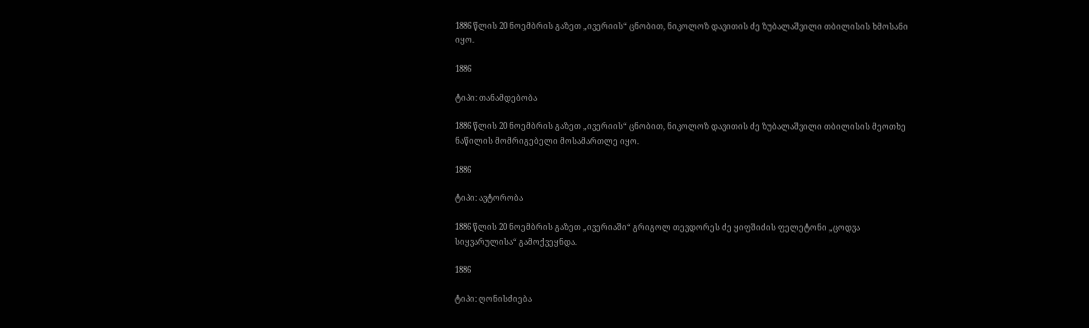1886 წლის 20 ნოემბრის გაზეთ „ივერიის“ ცნობით, ნიკოლოზ დავითის ძე ზუბალაშვილი თბილისის ხმოსანი იყო.

1886

ტიპი: თანამდებობა

1886 წლის 20 ნოემბრის გაზეთ „ივერიის“ ცნობით, ნიკოლოზ დავითის ძე ზუბალაშვილი თბილისის მეოთხე ნაწილის მომრიგებელი მოსამართლე იყო.

1886

ტიპი: ავტორობა

1886 წლის 20 ნოემბრის გაზეთ „ივერიაში“ გრიგოლ თევდორეს ძე ყიფშიძის ფელეტონი „ცოდვა სიყვარულისა“ გამოქვეყნდა.

1886

ტიპი: ღონისძიება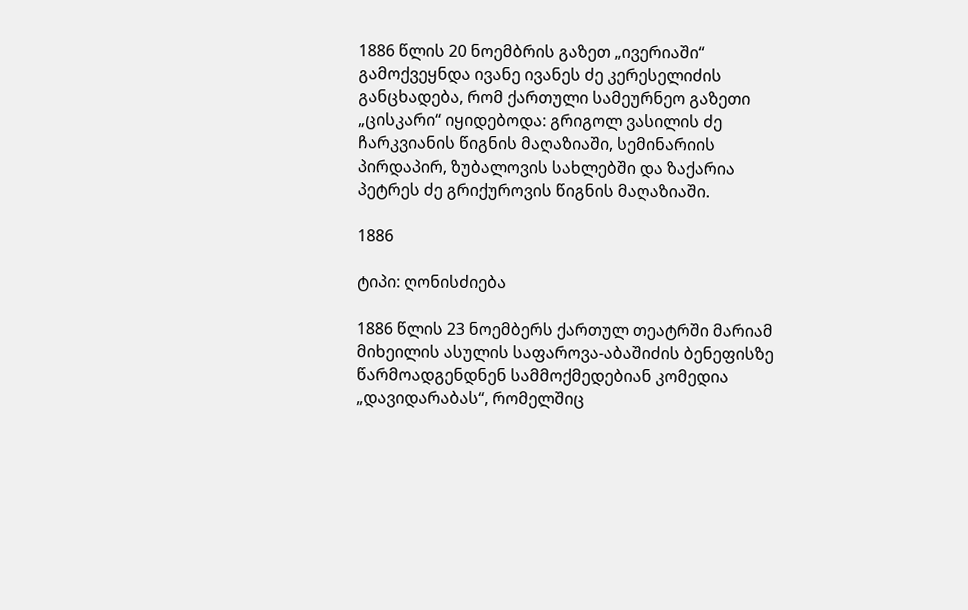1886 წლის 20 ნოემბრის გაზეთ „ივერიაში“ გამოქვეყნდა ივანე ივანეს ძე კერესელიძის განცხადება, რომ ქართული სამეურნეო გაზეთი „ცისკარი“ იყიდებოდა: გრიგოლ ვასილის ძე ჩარკვიანის წიგნის მაღაზიაში, სემინარიის პირდაპირ, ზუბალოვის სახლებში და ზაქარია პეტრეს ძე გრიქუროვის წიგნის მაღაზიაში.

1886

ტიპი: ღონისძიება

1886 წლის 23 ნოემბერს ქართულ თეატრში მარიამ მიხეილის ასულის საფაროვა-აბაშიძის ბენეფისზე წარმოადგენდნენ სამმოქმედებიან კომედია „დავიდარაბას“, რომელშიც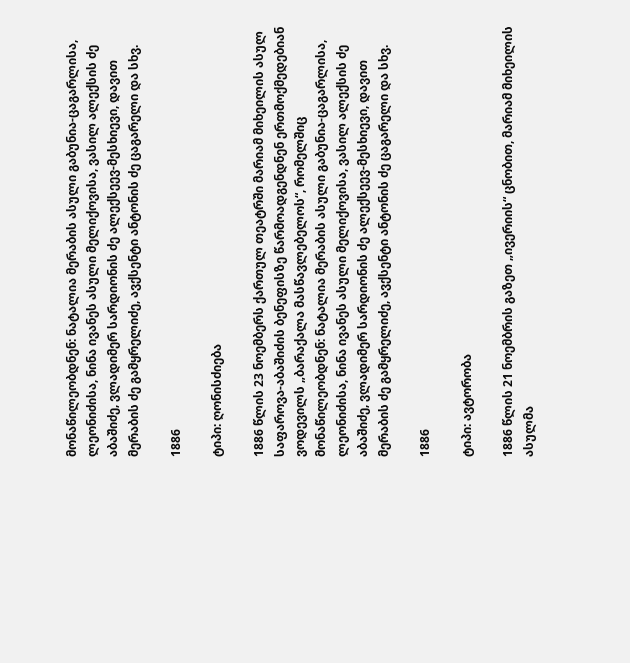მონაწილეობდნენ: ნატალია მერაბის ასული გაბუნია-ცაგარლისა, ლეონიძისა, ნინა ივანეს ასული მელიქოვისა, ვასილ ალექსის ძე აბაშიძე, ვლადიმერ სარდიონის ძე ალექსეევ-მესხიევი, დავით მერაბის ძე გამყრელიძე, ავქსენტი ანტონის ძე ცაგარელი და სხვ.

1886

ტიპი: ღონისძიება

1886 წლის 23 ნოემბერს ქართულ თეატრში მარიამ მიხეილის ასულ საფაროვა-აბაშიძის ბენეფისზე წარმოადგენდნენ ერთმოქმედებიან ვოდევილს „ბარაქალა მასწავლებელოს“, რომელშიც მონაწილეობდნენ: ნატალია მერაბის ასული გაბუნია-ცაგარლისა, ლეონიძისა, ნინა ივანეს ასული მელიქოვისა, ვასილ ალექსის ძე აბაშიძე, ვლადიმერ სარდიონის ძე ალექსეევ-მესხიევი, დავით მერაბის ძე გამყრელიძე, ავქსენტი ანტონის ძე ცაგარელი და სხვ.

1886

ტიპი: ავტორობა

1886 წლის 21 ნოემბრის გაზეთ „ივერიის“ ცნობით, მარიამ მიხეილის ასულმა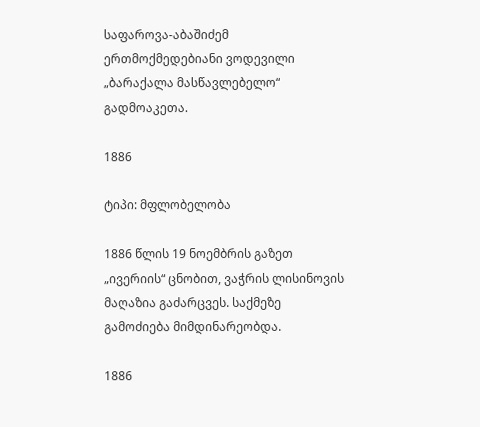საფაროვა-აბაშიძემ ერთმოქმედებიანი ვოდევილი „ბარაქალა მასწავლებელო“ გადმოაკეთა.

1886

ტიპი: მფლობელობა

1886 წლის 19 ნოემბრის გაზეთ „ივერიის“ ცნობით, ვაჭრის ლისინოვის მაღაზია გაძარცვეს. საქმეზე გამოძიება მიმდინარეობდა.

1886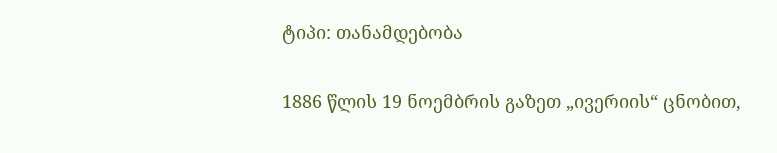ტიპი: თანამდებობა

1886 წლის 19 ნოემბრის გაზეთ „ივერიის“ ცნობით,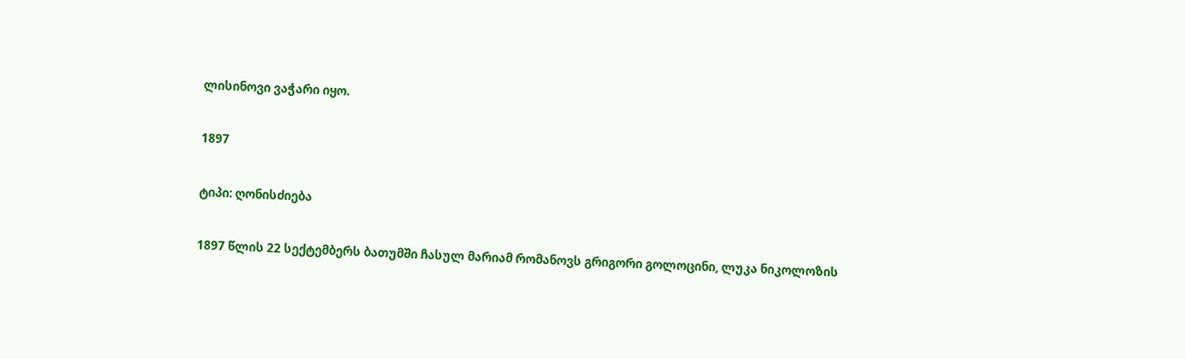ლისინოვი ვაჭარი იყო.

1897

ტიპი: ღონისძიება

1897 წლის 22 სექტემბერს ბათუმში ჩასულ მარიამ რომანოვს გრიგორი გოლოცინი, ლუკა ნიკოლოზის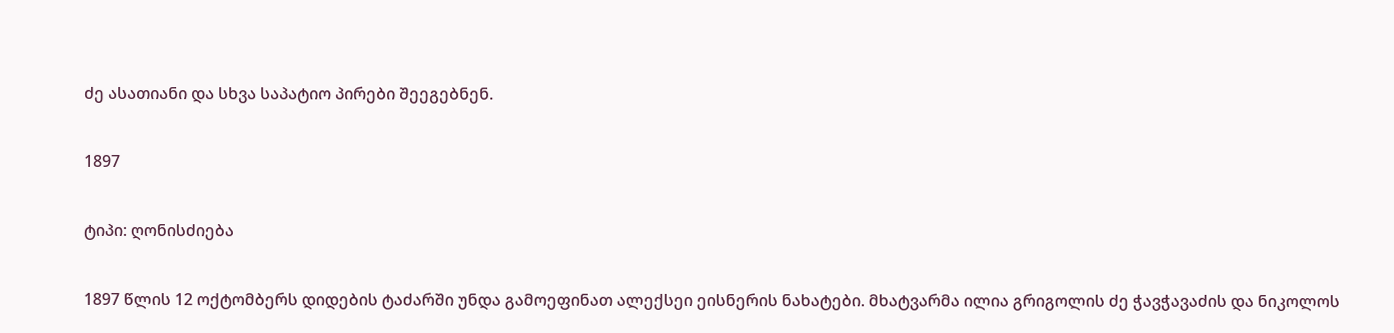ძე ასათიანი და სხვა საპატიო პირები შეეგებნენ.

1897

ტიპი: ღონისძიება

1897 წლის 12 ოქტომბერს დიდების ტაძარში უნდა გამოეფინათ ალექსეი ეისნერის ნახატები. მხატვარმა ილია გრიგოლის ძე ჭავჭავაძის და ნიკოლოს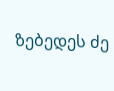ზებედეს ძე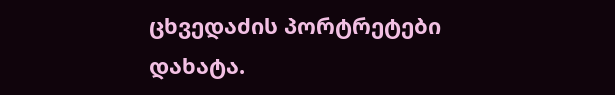ცხვედაძის პორტრეტები დახატა.